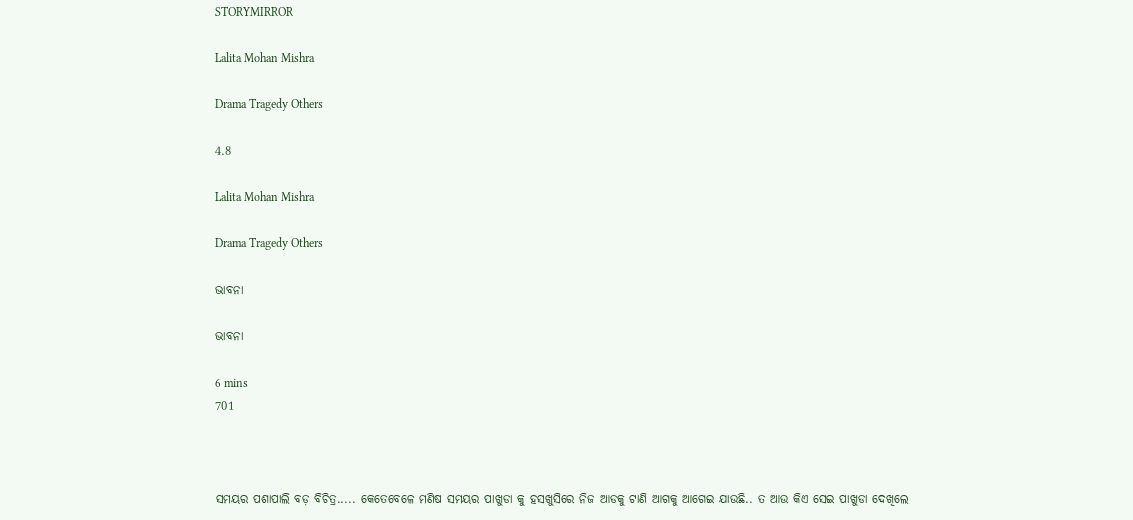STORYMIRROR

Lalita Mohan Mishra

Drama Tragedy Others

4.8

Lalita Mohan Mishra

Drama Tragedy Others

ଭାବନା

ଭାବନା

6 mins
701



ସମୟର ପଶାପାଲି ବଡ଼ ବିଚିତ୍ର..... କେତେବେଳେ ମଣିଷ ସମୟର ପାଖୁଡା କୁ ହସଖୁସିରେ ନିଜ ଆଡକୁ ଟାଣି ଆଗକୁ ଆଗେଇ ଯାଉଛି.. ତ ଆଉ କିଏ ସେଇ ପାଖୁଡା ଦେଖିଲେ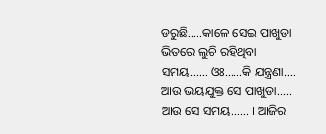ଡରୁଛି.....କାଳେ ସେଇ ପାଖୁଡା ଭିତରେ ଲୁଚି ରହିଥିବା ସମୟ...... ଓଃ......କି ଯନ୍ତ୍ରଣା.... ଆଉ ଭୟଯୁକ୍ତ ସେ ପାଖୁଡା..... ଆଉ ସେ ସମୟ...... । ଆଜିର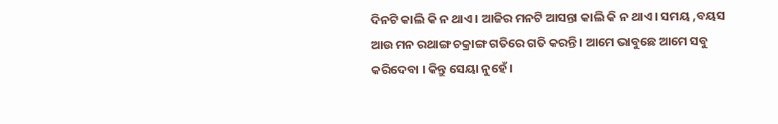ଦିନଟି କାଲି କି ନ ଥାଏ । ଆଜିର ମନଟି ଆସନ୍ତା କାଲି କି ନ ଥାଏ । ସମୟ ,ବୟସ ଆଉ ମନ ରଥାଙ୍ଗ ଚକ୍ରାଙ୍ଗ ଗତିରେ ଗତି କରନ୍ତି । ଆମେ ଭାବୁଛେ ଆମେ ସବୁ କରିଦେବା । କିନ୍ତୁ ସେୟା ନୁହେଁ ।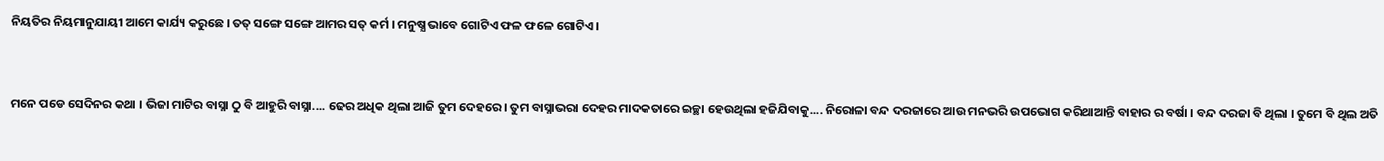ନିୟତିର ନିୟମାନୁଯାୟୀ ଆମେ କାର୍ଯ୍ୟ କରୁଛେ । ତତ୍ ସଙ୍ଗେ ସଙ୍ଗେ ଆମର ସତ୍ କର୍ମ । ମନୁଷ୍ଯ ଭାବେ ଗୋଟିଏ ଫଳ ଫଳେ ଗୋଟିଏ ।


ମନେ ପଡେ ସେଦିନର କଥା । ଭିଜା ମାଟିର ବାସ୍ନା ଠୁ ବି ଆହୁରି ବାସ୍ନା.... ଢେର ଅଧିକ ଥିଲା ଆଜି ତୁମ ଦେହରେ । ତୁମ ବାସ୍ନାଭରା ଦେହର ମାଦକତାରେ ଇଚ୍ଛା ହେଉଥିଲା ହଜିଯିବାକୁ.... ନିରୋଳା ବନ୍ଦ ଦରଜାରେ ଆଉ ମନଭରି ଉପଭୋଗ କରିଥାଆନ୍ତି ବାହାର ର ବର୍ଷା । ବନ୍ଦ ଦରଜା ବି ଥିଲା । ତୁମେ ବି ଥିଲ ଅତି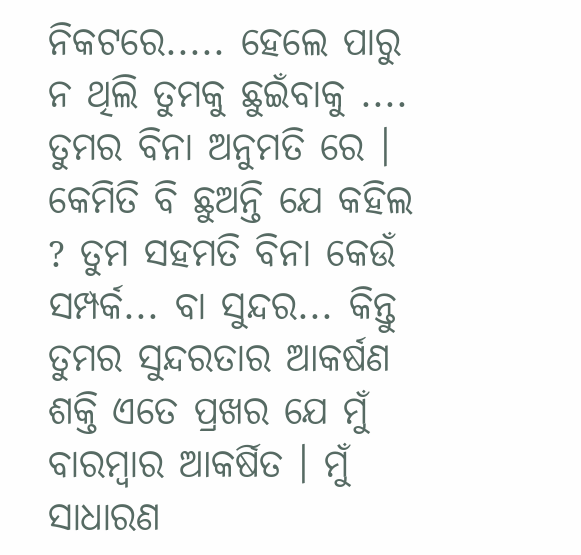ନିକଟରେ..... ହେଲେ ପାରୁ ନ ଥିଲି ତୁମକୁ ଛୁଇଁବାକୁ .... ତୁମର ବିନା ଅନୁମତି ରେ । କେମିତି ବି ଛୁଅନ୍ତି ଯେ କହିଲ ? ତୁମ ସହମତି ବିନା କେଉଁ ସମ୍ପର୍କ... ବା ସୁନ୍ଦର... କିନ୍ତୁ ତୁମର ସୁନ୍ଦରତାର ଆକର୍ଷଣ ଶକ୍ତି ଏତେ ପ୍ରଖର ଯେ ମୁଁ ବାରମ୍ବାର ଆକର୍ଷିତ । ମୁଁ ସାଧାରଣ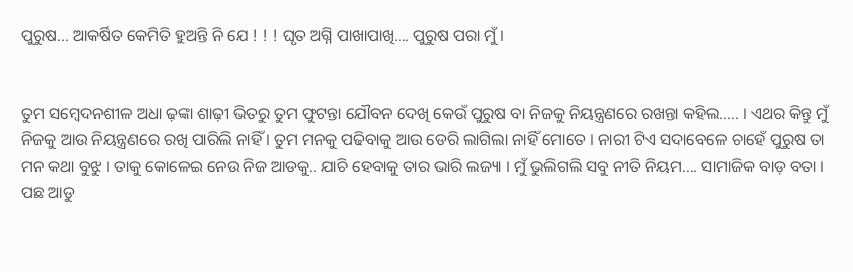ପୁରୁଷ... ଆକର୍ଷିତ କେମିତି ହୁଅନ୍ତି ନି ଯେ ! ! ! ଘୃତ ଅଗ୍ନି ପାଖାପାଖି.... ପୁରୁଷ ପରା ମୁଁ ।


ତୁମ ସମ୍ବେଦନଶୀଳ ଅଧା ଢ଼ଙ୍କା ଶାଢ଼ୀ ଭିତରୁ ତୁମ ଫୁଟନ୍ତା ଯୌବନ ଦେଖି କେଉଁ ପୁରୁଷ ବା ନିଜକୁ ନିୟନ୍ତ୍ରଣରେ ରଖନ୍ତା କହିଲ..... । ଏଥର କିନ୍ତୁ ମୁଁ ନିଜକୁ ଆଉ ନିୟନ୍ତ୍ରଣରେ ରଖି ପାରିଲି ନାହିଁ । ତୁମ ମନକୁ ପଢିବାକୁ ଆଉ ଡେରି ଲାଗିଲା ନାହିଁ ମୋତେ । ନାରୀ ଟିଏ ସଦାବେଳେ ଚାହେଁ ପୁରୁଷ ତା ମନ କଥା ବୁଝୁ । ତାକୁ କୋଳେଇ ନେଉ ନିଜ ଆଡକୁ.. ଯାଚି ହେବାକୁ ତାର ଭାରି ଲଜ୍ୟା । ମୁଁ ଭୁଲିଗଲି ସବୁ ନୀତି ନିୟମ.... ସାମାଜିକ ବାଡ଼ ବତା । ପଛ ଆଡୁ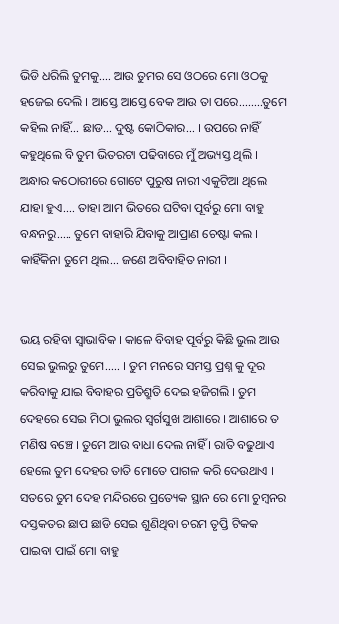ଭିଡି ଧରିଲି ତୁମକୁ.... ଆଉ ତୁମର ସେ ଓଠରେ ମୋ ଓଠକୁ ହଜେଇ ଦେଲି । ଆସ୍ତେ ଆସ୍ତେ ବେକ ଆଉ ତା ପରେ........ତୁମେ କହିଲ ନାହିଁ... ଛାଡ... ଦୁଷ୍ଟ କୋଠିକାର... । ଉପରେ ନାହିଁ କହୁଥିଲେ ବି ତୁମ ଭିତରଟା ପଢିବାରେ ମୁଁ ଅଭ୍ୟସ୍ତ ଥିଲି । ଅନ୍ଧାର କଠୋରୀରେ ଗୋଟେ ପୁରୁଷ ନାରୀ ଏକୁଟିଆ ଥିଲେ ଯାହା ହୁଏ.... ତାହା ଆମ ଭିତରେ ଘଟିବା ପୂର୍ବରୁ ମୋ ବାହୁ ବନ୍ଧନରୁ..... ତୁମେ ବାହାରି ଯିବାକୁ ଆପ୍ରାଣ ଚେଷ୍ଟା କଲ । କାହିଁକିନା ତୁମେ ଥିଲ... ଜଣେ ଅବିବାହିତ ନାରୀ ।


ଭୟ ରହିବା ସ୍ୱାଭାବିକ । କାଳେ ବିବାହ ପୂର୍ବରୁ କିଛି ଭୁଲ ଆଉ ସେଇ ଭୁଲରୁ ତୁମେ..... । ତୁମ ମନରେ ସମସ୍ତ ପ୍ରଶ୍ନ କୁ ଦୂର କରିବାକୁ ଯାଇ ବିବାହର ପ୍ରତିଶ୍ରୁତି ଦେଇ ହଜିଗଲି । ତୁମ ଦେହରେ ସେଇ ମିଠା ଭୁଲର ସ୍ଵର୍ଗସୁଖ ଆଶାରେ । ଆଶାରେ ତ ମଣିଷ ବଞ୍ଚେ । ତୁମେ ଆଉ ବାଧା ଦେଲ ନାହିଁ । ରାତି ବଢୁଥାଏ ହେଲେ ତୁମ ଦେହର ତାତି ମୋତେ ପାଗଳ କରି ଦେଉଥାଏ । ସତରେ ତୁମ ଦେହ ମନ୍ଦିରରେ ପ୍ରତ୍ୟେକ ସ୍ଥାନ ରେ ମୋ ଚୁମ୍ବନର ଦସ୍ତକତର ଛାପ ଛାଡି ସେଇ ଶୁଣିଥିବା ଚରମ ତୃପ୍ତି ଟିକକ ପାଇବା ପାଇଁ ମୋ ବାହୁ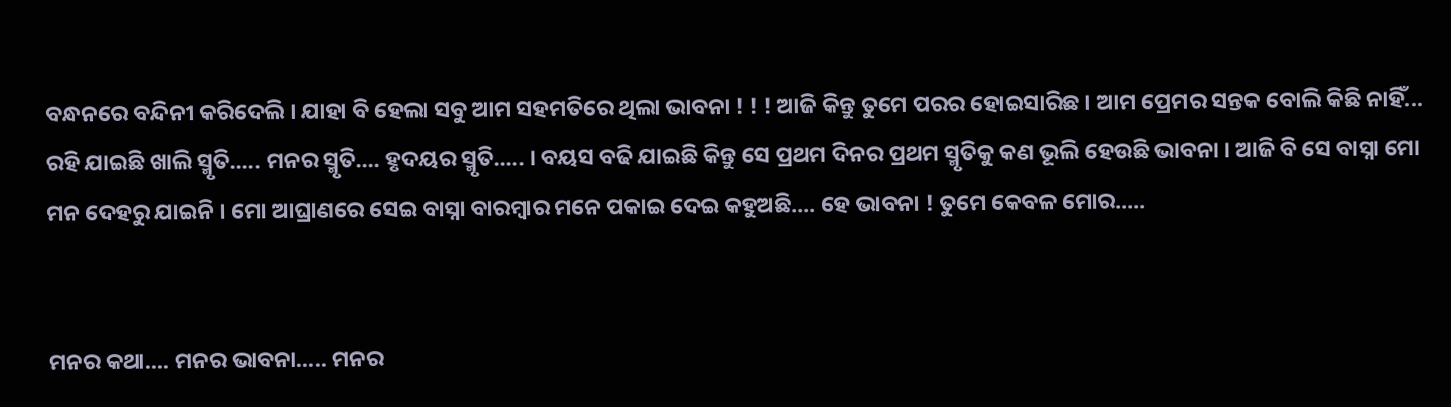ବନ୍ଧନରେ ବନ୍ଦିନୀ କରିଦେଲି । ଯାହା ବି ହେଲା ସବୁ ଆମ ସହମତିରେ ଥିଲା ଭାବନା ! ! ! ଆଜି କିନ୍ତୁ ତୁମେ ପରର ହୋଇସାରିଛ । ଆମ ପ୍ରେମର ସନ୍ତକ ବୋଲି କିଛି ନାହିଁ... ରହି ଯାଇଛି ଖାଲି ସ୍ମୃତି..... ମନର ସ୍ମୃତି.... ହୃଦୟର ସ୍ମୃତି..... । ବୟସ ବଢି ଯାଇଛି କିନ୍ତୁ ସେ ପ୍ରଥମ ଦିନର ପ୍ରଥମ ସ୍ମୃତିକୁ କଣ ଭୂଲି ହେଉଛି ଭାବନା । ଆଜି ବି ସେ ବାସ୍ନା ମୋ ମନ ଦେହରୁ ଯାଇନି । ମୋ ଆଘ୍ରାଣରେ ସେଇ ବାସ୍ନା ବାରମ୍ବାର ମନେ ପକାଇ ଦେଇ କହୁଅଛି.... ହେ ଭାବନା ! ତୁମେ କେବଳ ମୋର.....


ମନର କଥା.... ମନର ଭାବନା..... ମନର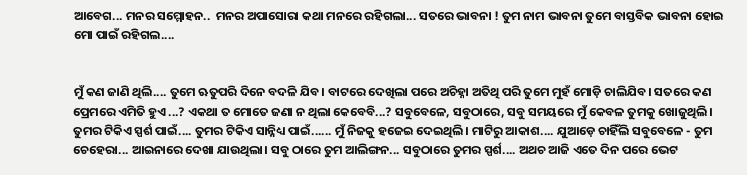ଆବେଗ... ମନର ସମ୍ମୋହନ..  ମନର ଅପାସୋରା କଥା ମନରେ ରହିଗଲା... ସତରେ ଭାବନା ! ତୁମ ନାମ ଭାବନା ତୁମେ ବାସ୍ତବିକ ଭାବନା ହୋଇ ମୋ ପାଇଁ ରହିଗଲ....


ମୁଁ କଣ ଜାଣି ଥିଲି.... ତୁମେ ଋତୁପରି ଦିନେ ବଦଳି ଯିବ। ବାଟରେ ଦେଖିଲା ପରେ ଅଚିହ୍ନା ଅତିଥି ପରି ତୁମେ ମୁହଁ ମୋଡ଼ି ଚାଲିଯିବ। ସତରେ କଣ ପ୍ରେମରେ ଏମିତି ହୁଏ ...? ଏକଥା ତ ମୋତେ ଜଣା ନ ଥିଲା କେବେବି...? ସବୁବେଳେ, ସବୁଠାରେ, ସବୁ ସମୟରେ ମୁଁ କେବଳ ତୁମକୁ ଖୋଜୁଥିଲି। ତୁମର ଟିକିଏ ସ୍ପର୍ଶ ପାଇଁ.... ତୁମର ଟିକିଏ ସାନ୍ନିଧ୍ୟ ପାଇଁ...... ମୁଁ ନିଜକୁ ହଜେଇ ଦେଇଥିଲି। ମାଟିରୁ ଆକାଶ.... ଯୁଆଡ଼େ ଚାହିଁଲି ସବୁବେଳେ - ତୁମ ଚେହେରା... ଆଇନାରେ ଦେଖା ଯାଉଥିଲା। ସବୁ ଠାରେ ତୁମ ଆଲିଙ୍ଗନ... ସବୁଠାରେ ତୁମର ସ୍ପର୍ଶ.... ଅଥଚ ଆଜି ଏତେ ଦିନ ପରେ ଭେଟ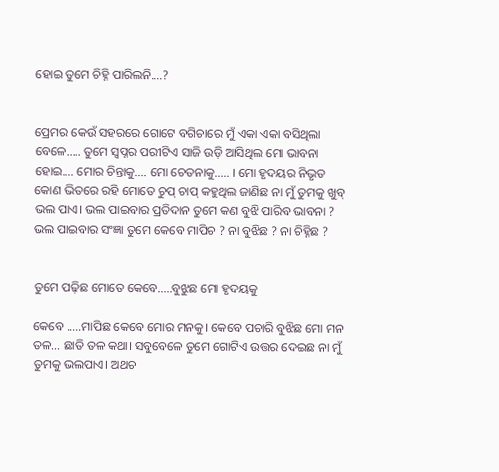ହୋଇ ତୁମେ ଚିହ୍ନି ପାରିଲନି....?


ପ୍ରେମର କେଉଁ ସହରରେ ଗୋଟେ ବଗିଚାରେ ମୁଁ ଏକା ଏକା ବସିଥିଲା ବେଳେ..... ତୁମେ ସ୍ଵପ୍ନର ପରୀଟିଏ ସାଜି ଉଡ଼ି ଆସିଥିଲ ମୋ ଭାବନା ହୋଇ.... ମୋର ଚିନ୍ତାକୁ.... ମୋ ଚେତନାକୁ..... । ମୋ ହୃଦୟର ନିଭୃତ କୋଣ ଭିତରେ ରହି ମୋତେ ଚୁପ୍ ଚାପ୍ କହୁଥିଲ ଜାଣିଛ ନା ମୁଁ ତୁମକୁ ଖୁବ୍ ଭଲ ପାଏ। ଭଲ ପାଇବାର ପ୍ରତିଦାନ ତୁମେ କଣ ବୁଝି ପାରିବ ଭାବନା ? ଭଲ ପାଇବାର ସଂଜ୍ଞା ତୁମେ କେବେ ମାପିଚ ? ନା ବୁଝିଛ ? ନା ଚିହ୍ନିଛ ?


ତୁମେ ପଢ଼ିଛ ମୋତେ କେବେ.....ବୁଝୁଛ ମୋ ହୃଦୟକୁ

କେବେ .....ମାପିଛ କେବେ ମୋର ମନକୁ। କେବେ ପଚାରି ବୁଝିଛ ମୋ ମନ ତଳ... ଛାତି ତଳ କଥା। ସବୁବେଳେ ତୁମେ ଗୋଟିଏ ଉତ୍ତର ଦେଇଛ ନା ମୁଁ ତୁମକୁ ଭଲପାଏ। ଅଥଚ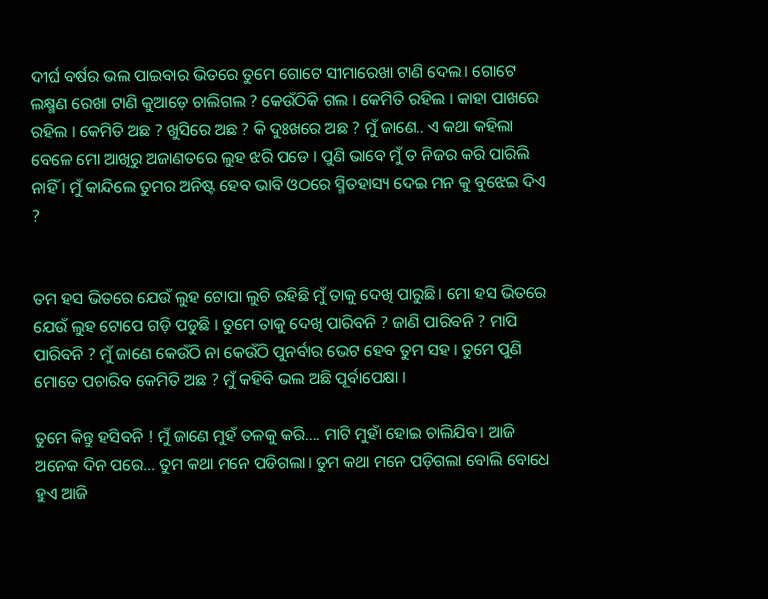ଦୀର୍ଘ ବର୍ଷର ଭଲ ପାଇବାର ଭିତରେ ତୁମେ ଗୋଟେ ସୀମାରେଖା ଟାଣି ଦେଲ। ଗୋଟେ ଲକ୍ଷ୍ମଣ ରେଖା ଟାଣି କୁଆଡ଼େ ଚାଲିଗଲ ? କେଉଁଠିକି ଗଲ । କେମିତି ରହିଲ । କାହା ପାଖରେ ରହିଲ । କେମିତି ଅଛ ? ଖୁସିରେ ଅଛ ? କି ଦୁଃଖରେ ଅଛ ? ମୁଁ ଜାଣେ.. ଏ କଥା କହିଲା ବେଳେ ମୋ ଆଖିରୁ ଅଜାଣତରେ ଲୁହ ଝରି ପଡେ । ପୁଣି ଭାବେ ମୁଁ ତ ନିଜର କରି ପାରିଲି ନାହିଁ । ମୁଁ କାନ୍ଦିଲେ ତୁମର ଅନିଷ୍ଟ ହେବ ଭାବି ଓଠରେ ସ୍ମିତହାସ୍ୟ ଦେଇ ମନ କୁ ବୁଝେଇ ଦିଏ ?


ତମ ହସ ଭିତରେ ଯେଉଁ ଲୁହ ଟୋପା ଲୁଚି ରହିଛି ମୁଁ ତାକୁ ଦେଖି ପାରୁଛି। ମୋ ହସ ଭିତରେ ଯେଉଁ ଲୁହ ଟୋପେ ଗଡ଼ି ପଡୁଛି । ତୁମେ ତାକୁ ଦେଖି ପାରିବନି ? ଜାଣି ପାରିବନି ? ମାପି ପାରିବନି ? ମୁଁ ଜାଣେ କେଉଁଠି ନା କେଉଁଠି ପୁନର୍ବାର ଭେଟ ହେବ ତୁମ ସହ । ତୁମେ ପୁଣି ମୋତେ ପଚାରିବ କେମିତି ଅଛ ? ମୁଁ କହିବି ଭଲ ଅଛି ପୂର୍ବାପେକ୍ଷା ।

ତୁମେ କିନ୍ତୁ ହସିବନି ! ମୁଁ ଜାଣେ ମୁହଁ ତଳକୁ କରି.... ମାଟି ମୁହାଁ ହୋଇ ଚାଲିଯିବ। ଆଜି ଅନେକ ଦିନ ପରେ... ତୁମ କଥା ମନେ ପଡିଗଲା। ତୁମ କଥା ମନେ ପଡ଼ିଗଲା ବୋଲି ବୋଧେ ହୁଏ ଆଜି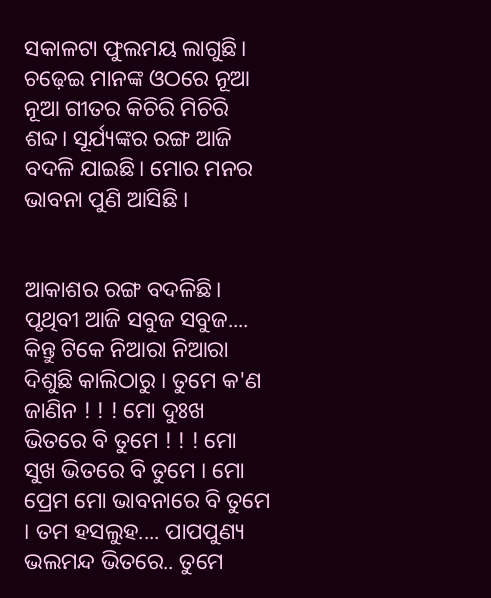ସକାଳଟା ଫୁଲମୟ ଲାଗୁଛି। ଚଢ଼େଇ ମାନଙ୍କ ଓଠରେ ନୂଆ ନୂଆ ଗୀତର କିଚିରି ମିଚିରି ଶବ୍ଦ। ସୂର୍ଯ୍ୟଙ୍କର ରଙ୍ଗ ଆଜି ବଦଳି ଯାଇଛି। ମୋର ମନର ଭାବନା ପୁଣି ଆସିଛି ।


ଆକାଶର ରଙ୍ଗ ବଦଳିଛି। ପୃଥିବୀ ଆଜି ସବୁଜ ସବୁଜ.... କିନ୍ତୁ ଟିକେ ନିଆରା ନିଆରା ଦିଶୁଛି କାଲିଠାରୁ । ତୁମେ କ'ଣ ଜାଣିନ ! ! ! ମୋ ଦୁଃଖ ଭିତରେ ବି ତୁମେ ! ! ! ମୋ ସୁଖ ଭିତରେ ବି ତୁମେ । ମୋ ପ୍ରେମ ମୋ ଭାବନାରେ ବି ତୁମେ । ତମ ହସଲୁହ.... ପାପପୁଣ୍ୟ ଭଲମନ୍ଦ ଭିତରେ.. ତୁମେ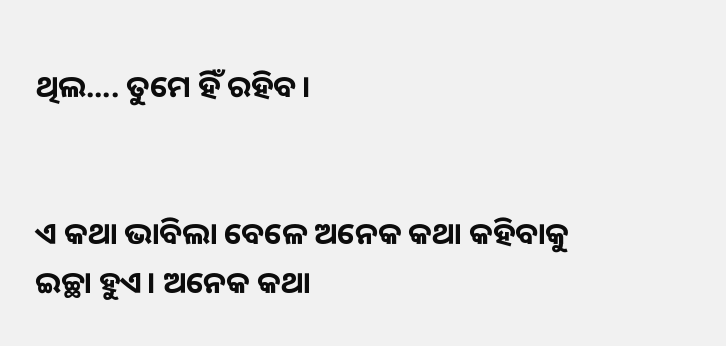ଥିଲ.... ତୁମେ ହିଁ ରହିବ।


ଏ କଥା ଭାବିଲା ବେଳେ ଅନେକ କଥା କହିବାକୁ ଇଚ୍ଛା ହୁଏ। ଅନେକ କଥା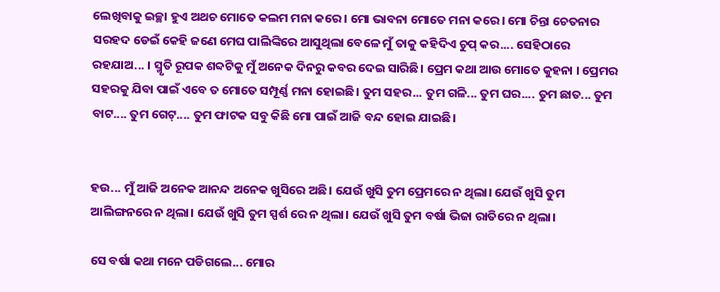ଲେଖିବାକୁ ଇଚ୍ଛା ହୁଏ ଅଥଚ ମୋତେ କଲମ ମନା କରେ। ମୋ ଭାବନା ମୋତେ ମନା କରେ। ମୋ ଚିନ୍ତା ଚେତନାର ସରହଦ ଡେଇଁ କେହି ଜଣେ ମେଘ ପାଲିଙ୍କିରେ ଆସୁଥିଲା ବେଳେ ମୁଁ ତାକୁ କହିଦିଏ ଚୁପ୍ କର.... ସେହିଠାରେ ରହଯାଅ... । ସ୍ମୃତି ରୂପକ ଶବ୍ଦଟିକୁ ମୁଁ ଅନେକ ଦିନରୁ କବର ଦେଇ ସାରିଛି। ପ୍ରେମ କଥା ଆଉ ମୋତେ କୁହନା । ପ୍ରେମର ସହରକୁ ଯିବା ପାଇଁ ଏବେ ତ ମୋତେ ସମ୍ପୂର୍ଣ୍ଣ ମନା ହୋଇଛି। ତୁମ ସହର... ତୁମ ଗଳି... ତୁମ ଘର.... ତୁମ ଛାତ... ତୁମ ବାଟ.... ତୁମ ଗେଟ୍.... ତୁମ ଫାଟକ ସବୁ କିଛି ମୋ ପାଇଁ ଆଜି ବନ୍ଦ ହୋଇ ଯାଇଛି।


ହଉ... ମୁଁ ଆଜି ଅନେକ ଆନନ୍ଦ ଅନେକ ଖୁସିରେ ଅଛି। ଯେଉଁ ଖୁସି ତୁମ ପ୍ରେମରେ ନ ଥିଲା। ଯେଉଁ ଖୁସି ତୁମ ଆଲିଙ୍ଗନରେ ନ ଥିଲା। ଯେଉଁ ଖୁସି ତୁମ ସ୍ପର୍ଶ ରେ ନ ଥିଲା। ଯେଉଁ ଖୁସି ତୁମ ବର୍ଷା ଭିଜା ରାତିରେ ନ ଥିଲା।

ସେ ବର୍ଷା କଥା ମନେ ପଡିଗଲେ... ମୋର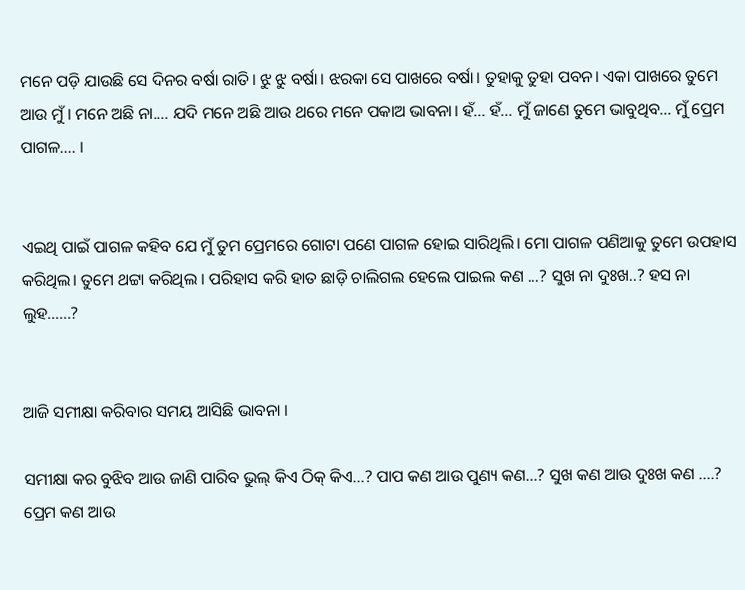ମନେ ପଡ଼ି ଯାଉଛି ସେ ଦିନର ବର୍ଷା ରାତି। ଝୁ ଝୁ ବର୍ଷା। ଝରକା ସେ ପାଖରେ ବର୍ଷା। ତୁହାକୁ ତୁହା ପବନ। ଏକା ପାଖରେ ତୁମେ ଆଉ ମୁଁ । ମନେ ଅଛି ନା.... ଯଦି ମନେ ଅଛି ଆଉ ଥରେ ମନେ ପକାଅ ଭାବନା। ହଁ... ହଁ... ମୁଁ ଜାଣେ ତୁମେ ଭାବୁଥିବ... ମୁଁ ପ୍ରେମ ପାଗଳ.... ।


ଏଇଥି ପାଇଁ ପାଗଳ କହିବ ଯେ ମୁଁ ତୁମ ପ୍ରେମରେ ଗୋଟା ପଣେ ପାଗଳ ହୋଇ ସାରିଥିଲି। ମୋ ପାଗଳ ପଣିଆକୁ ତୁମେ ଉପହାସ କରିଥିଲ। ତୁମେ ଥଟ୍ଟା କରିଥିଲ । ପରିହାସ କରି ହାତ ଛାଡ଼ି ଚାଲିଗଲ ହେଲେ ପାଇଲ କଣ ...? ସୁଖ ନା ଦୁଃଖ..? ହସ ନା ଲୁହ......?


ଆଜି ସମୀକ୍ଷା କରିବାର ସମୟ ଆସିଛି ଭାବନା ।

ସମୀକ୍ଷା କର ବୁଝିବ ଆଉ ଜାଣି ପାରିବ ଭୁଲ୍ କିଏ ଠିକ୍ କିଏ...? ପାପ କଣ ଆଉ ପୁଣ୍ୟ କଣ...? ସୁଖ କଣ ଆଉ ଦୁଃଖ କଣ ....? ପ୍ରେମ କଣ ଆଉ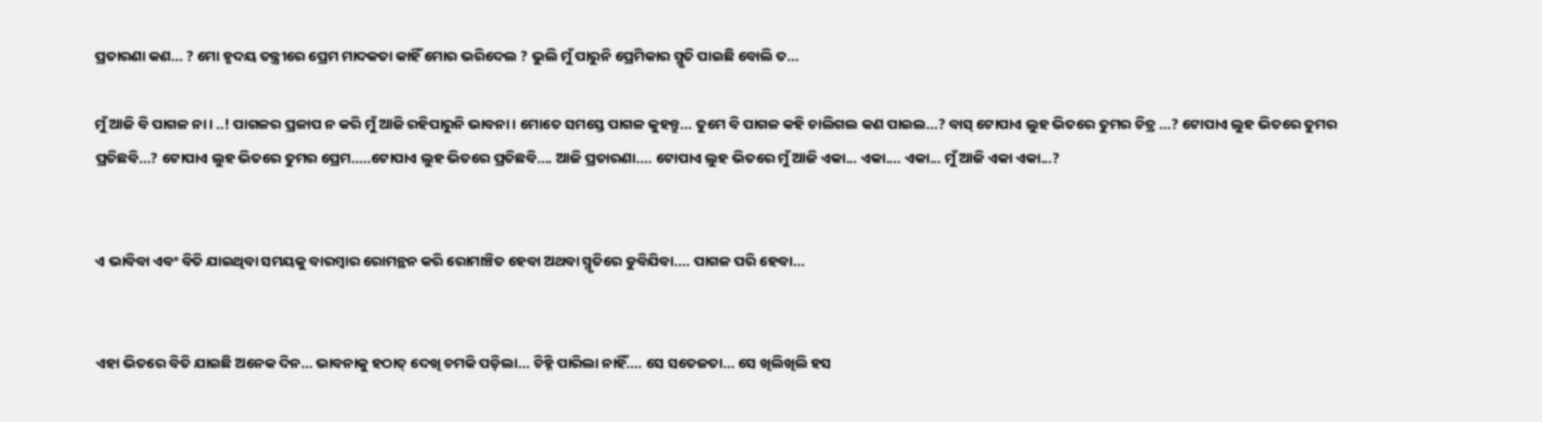ପ୍ରତାରଣା କଣ... ? ମୋ ହୃଦୟ ତନ୍ତ୍ରୀରେ ପ୍ରେମ ମାଦକତା କାହିଁ ମୋର ଭରିଦେଲ ? ଭୁଲି ମୁଁ ପାରୁନି ପ୍ରେମିକାର ସ୍ମୃତି ପାଇଛି ବୋଲି ତ...

ମୁଁ ଆଜି ବି ପାଗଳ ନା। ..! ପାଗଳର ପ୍ରଳାପ ନ କରି ମୁଁ ଆଜି ରହିପାରୁନି ଭାବନା । ମୋତେ ସମସ୍ତେ ପାଗଳ କୁହନ୍ତୁ... ତୁମେ ବି ପାଗଳ କହି ଚାଲିଗଲ କଣ ପାଇଲ...? ବାସ୍ ଟୋପାଏ ଲୁହ ଭିତରେ ତୁମର ଚିତ୍ର ...? ଟୋପାଏ ଲୁହ ଭିତରେ ତୁମର ପ୍ରତିଛବି...? ଟୋପାଏ ଲୁହ ଭିତରେ ତୁମର ପ୍ରେମ.....ଟୋପାଏ ଲୁହ ଭିତରେ ପ୍ରତିଛବି.... ଆଜି ପ୍ରତାରଣା.... ଟୋପାଏ ଲୁହ ଭିତରେ ମୁଁ ଆଜି ଏକା... ଏକା.... ଏକା... ମୁଁ ଆଜି ଏକା ଏକା...?


ଏ ଭାବିବା ଏବଂ ବିତି ଯାଇଥିବା ସମୟକୁ ବାରମ୍ବାର ରୋମନ୍ଥନ କରି ରୋମାଞ୍ଚିତ ହେବା ଅଥବା ସ୍ମୃତିରେ ଡୁବିଯିବା.... ପାଗଳ ପରି ହେବା...


ଏହା ଭିତରେ ବିତି ଯାଇଛି ଅନେକ ଦିନ... ଭାବନାକୁ ହଠାତ୍ ଦେଖି ଚମକି ପଡ଼ିଲା... ଚିହ୍ନି ପାରିଲା ନାହିଁ.... ସେ ସତେଜତା... ସେ ଖିଲିଖିଲି ହସ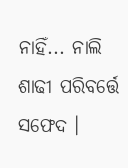ନାହିଁ... ନାଲି ଶାଢୀ ପରିବର୍ତ୍ତେ ସଫେଦ ।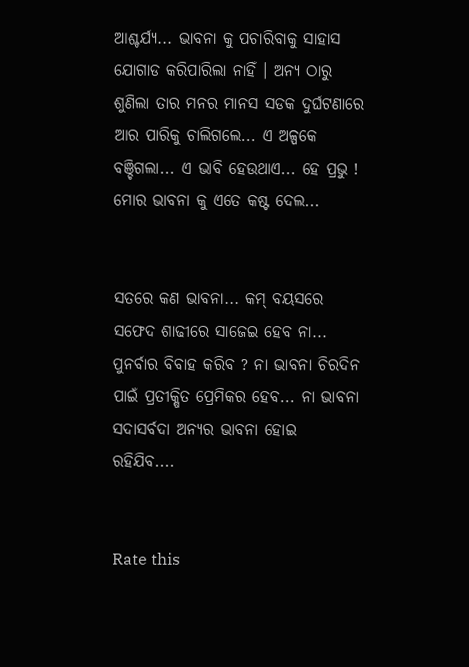ଆଶ୍ଚର୍ଯ୍ୟ... ଭାବନା କୁ ପଚାରିବାକୁ ସାହାସ ଯୋଗାଡ କରିପାରିଲା ନାହିଁ । ଅନ୍ଯ ଠାରୁ ଶୁଣିଲା ତାର ମନର ମାନସ ସଡକ ଦୁର୍ଘଟଣାରେ ଆର ପାରିକୁ ଚାଲିଗଲେ... ଏ ଅଳ୍ପକେ ବଞ୍ଚିଗଲା... ଏ ଭାବି ହେଉଥାଏ... ହେ ପ୍ରଭୁ ! ମୋର ଭାବନା କୁ ଏତେ କଷ୍ଟ ଦେଲ...


ସତରେ କଣ ଭାବନା... କମ୍ ବୟସରେ ସଫେଦ ଶାଢୀରେ ସାଜେଇ ହେବ ନା... ପୁନର୍ବାର ବିବାହ କରିବ ? ନା ଭାବନା ଚିରଦିନ ପାଇଁ ପ୍ରତୀକ୍ଷିତ ପ୍ରେମିକର ହେବ... ନା ଭାବନା ସଦାସର୍ବଦା ଅନ୍ୟର ଭାବନା ହୋଇ ରହିଯିବ....


Rate this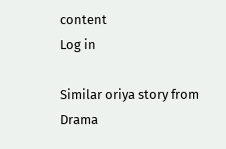content
Log in

Similar oriya story from Drama